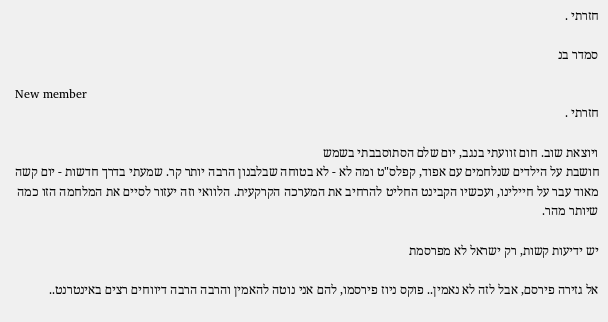חזרתי .

סמדר בנ

New member
חזרתי .

ויוצאת שוב. חום זוועתי בנגב, יום שלם הסתוסבבתי בשמש
חושבת על הילדים שנלחמים עם אפוד, קפלס"ט ומה לא - לא בטוחה שבלבנון הרבה יותר קר. שמעתי בדרך חדשות - יום קשה מאוד עבר על חיילינו, ועכשיו הקבינט החליט להרחיב את המערכה הקרקעית. הלוואי וזה יעזור לסיים את המלחמה הזו כמה שיותר מהר.

יש ידיעות קשות, רק ישראל לא מפרסמת

אל גזירה פירסם, אבל לזה לא נאמין.. פוקס ניוז פירסמו, להם אני נוטה להאמין והרבה הרבה דיווחים רצים באינטרנט..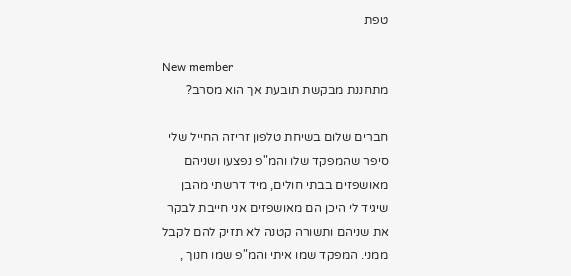טפת

New member
מתחננת מבקשת תובעת אך הוא מסרב?

חברים שלום בשיחת טלפון זריזה החייל שלי סיפר שהמפקד שלו והמ"פ נפצעו ושניהם מאושפזים בבתי חולים, מיד דרשתי מהבן שיגיד לי היכן הם מאושפזים אני חייבת לבקר את שניהם ותשורה קטנה לא תזיק להם לקבל ממני. המפקד שמו איתי והמ"פ שמו חנוך ,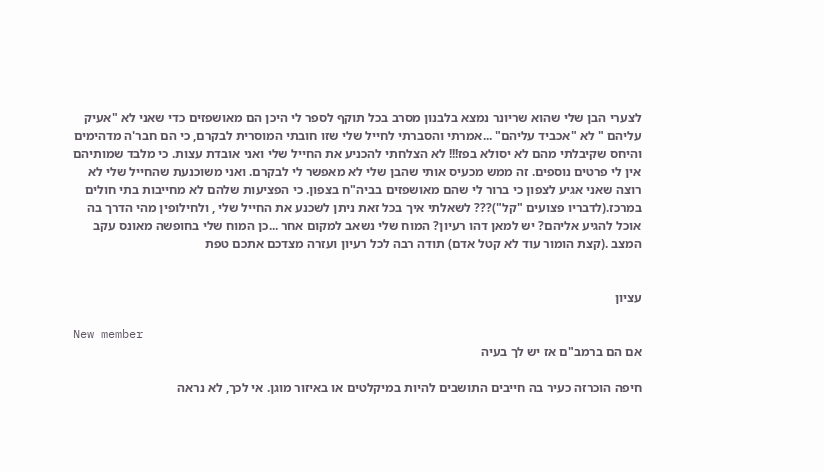לצערי הבן שלי שהוא שריונר נמצא בלבנון מסרב בכל תוקף לספר לי היכן הם מאושפזים כדי שאני לא "אעיק עליהם " לא "אכביד עליהם" ...אמרתי והסברתי לחייל שלי שזו חובתי המוסרית לבקרם, כי הם חבר'ה מדהימים והיחס שקיבלתי מהם לא יסולא בפז!!! לא הצלחתי להכניע את החייל שלי ואני אובדת עצות. כי מלבד שמותיהם אין לי פרטים נוספים. זה ממש מכעיס אותי שהבן שלי לא מאפשר לי לבקרם. ואני משוכנעת שהחייל שלי לא רוצה שאני אגיע לצפון כי ברור לי שהם מאושפזים בביה"ח בצפון. כי הפציעות שלהם לא מחייבות בתי חולים במרכז.(לדבריו פצועים "קל")??? לשאלתי איך בכל זאת ניתן לשכנע את החייל שלי , ולחילופין מהי הדרך בה אוכל להגיע אליהם? יש למאן דהו רעיון? המוח שלי נשאב למקום אחר ...כן המוח שלי בחופשה מאונס עקב המצב .(קצת הומור עוד לא קטל אדם) תודה רבה לכל רעיון ועזרה מצדכם אתכם טפת


עציון

New member
אם הם ברמב"ם אז יש לך בעיה

חיפה הוכרזה כעיר בה חייבים התושבים להיות במיקלטים או באיזור מוגן. אי לכך, לא נראה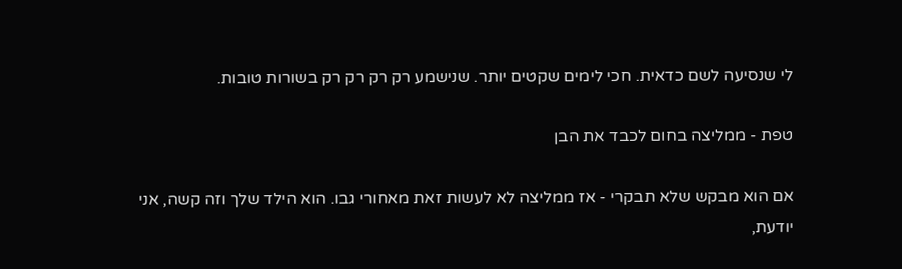לי שנסיעה לשם כדאית. חכי לימים שקטים יותר. שנישמע רק רק רק רק בשורות טובות.

טפת - ממליצה בחום לכבד את הבן

אם הוא מבקש שלא תבקרי - אז ממליצה לא לעשות זאת מאחורי גבו. הוא הילד שלך וזה קשה, אני יודעת,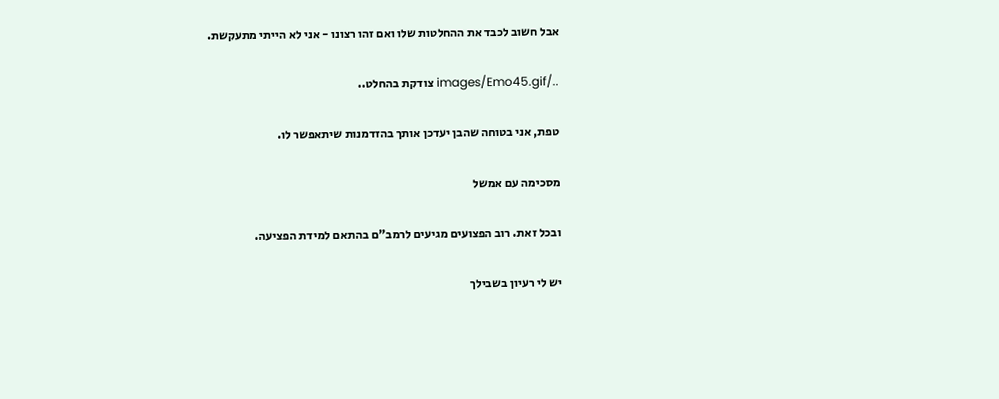אבל חשוב לכבד את ההחלטות שלו ואם זהו רצונו - אני לא הייתי מתעקשת.

../images/Emo45.gif צודקת בהחלט..

טפת, אני בטוחה שהבן יעדכן אותך בהזדמנות שיתאפשר לו.

מסכימה עם אמשל

ובכל זאת. רוב הפצועים מגיעים לרמב"ם בהתאם למידת הפציעה.

יש לי רעיון בשבילך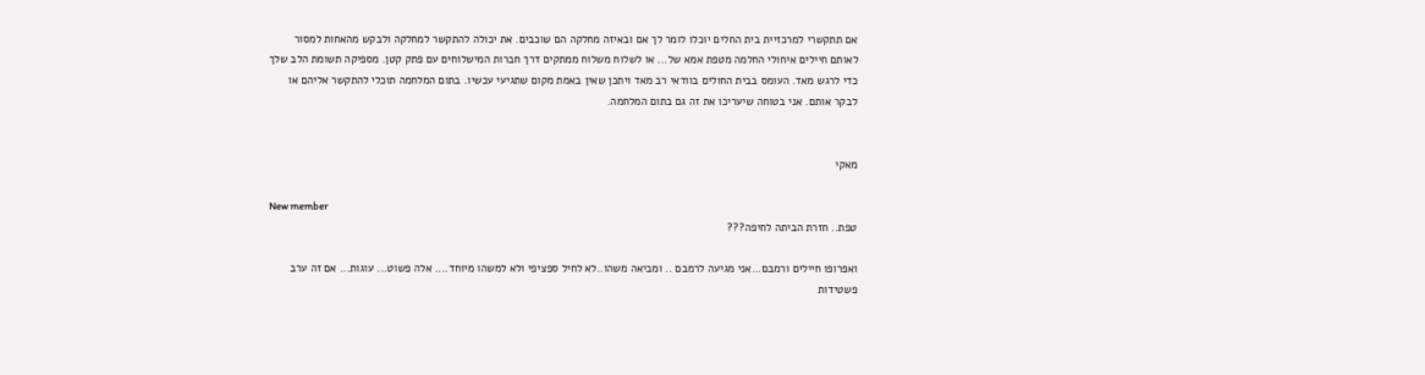אם תתקשרי למרכזיית בית החלים יוכלו לומר לך אם ובאיזה מחלקה הם שוכבים. את יכולה להתקשר למחלקה ולבקש מהאחות למסור לאותם חיילים איחולי החלמה מטפת אמא של... או לשלוח משלוח ממתקים דרך חברות המישלוחים עם פתק קטן. מספיקה תשומת הלב שלך כדי לרגש מאד. העומס בבית החולים בוודאי רב מאד ויתכן שאין באמת מקום שתגיעי עכשיו. בתום המלחמה תוכלי להתקשר אליהם או לבקר אותם. אני בטוחה שיעריכו את זה גם בתום המלחמה.


מאקי

New member
טפת.. חזרת הביתה לחיפה???

ואפרופו חיילים ורמבם...אני מגיעה לרמבם .. ומביאה משהו..לא לחיל ספציפי ולא למשהו מיוחד.... אלה פשוט... עוגות... אם זה ערב פשטידות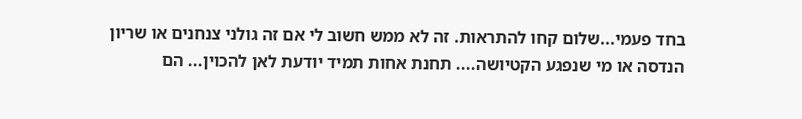בחד פעמי...שלום קחו להתראות. זה לא ממש חשוב לי אם זה גולני צנחנים או שריון הנדסה או מי שנפגע הקטיושה.... תחנת אחות תמיד יודעת לאן להכוין... הם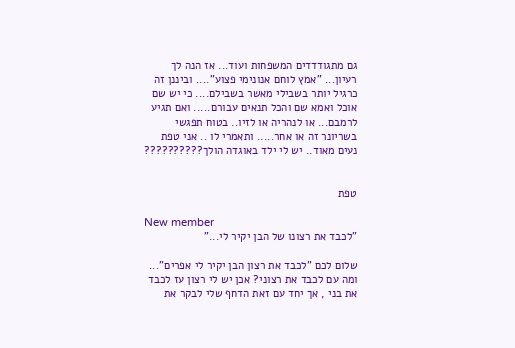גם מתגודדדים המשפחות ועוד... אז הנה לך רעיון... "אמץ לוחם אנונימי פצוע".... וביננן זה כרגיל יותר בשבילי מאשר בשבילם.... כי יש שם אוכל ואמא שם והכל תנאים עבורם..... ואם תגיע לרמבם... או לנהריה או לזיו.. בטוח תפגשי בשריונר זה או אחר..... ותאמרי לו .. אני טפת נעים מאוד.. יש לי ילד באוגדה הולך??????????


טפת

New member
"לכבד את רצונו של הבן יקיר לי..."

שלום לכם "לכבד את רצון הבן יקיר לי אפרים"... ומה עם לכבד את רצוני? אכן יש לי רצון עז לכבד את בני , אך יחד עם זאת הדחף שלי לבקר את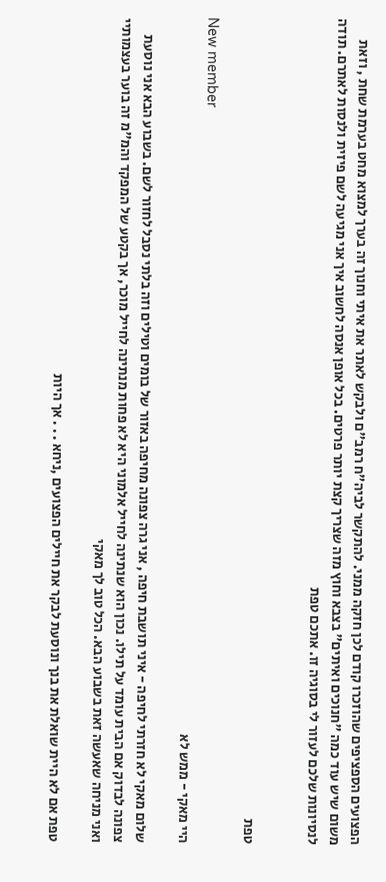הפצועים הספציפים שהוזכרו קודם לכן חזקה ממני. להתקשר לביה"ח רמב"ם ולבקש לאתר את איתי וחנוך זה בערך למצוא מחט בערמת שחת , וזאת משום שיש עוד כמה "חנוכים ואיתים" בצבא וחוץ מזה שצריך קצת יותר פרטים. בכל אופן אנסה לחשוב איך אני מגיעה לשם פיזית ולנסות לאתרם. תודה לנסיונות שלכם לעזור לי בסוגיה זו. אתכם טפת


טפת

New member
היי מאקי - ממש לא

שלום מאקי לא חזרתי לחיפה - איני תושבת חיפה , אני גרה צפונה מחיפה באזור של בומים וטילים וזה בלתי נסבל לחזור לשם. בשבוע הבא אני נוסעת צפונה לבדוק אם הבית עומד על תילו. נכון הוא שנתינה לחייל אלמוני היא לא פחות מנתינה לחייל מוכר, אך בקטע של המפקד והמ"מ זה בוער בעצמותיי ואני מניחה שאעשה זאת בשבוע הבא. הכל טוב לך מאקי

טפת אם לא היית שואלת את בנך ונוסעת לבקר את חיילים הפצועים ,ניחא . . . אך היות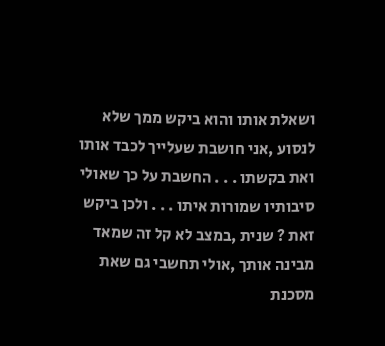ושאלת אותו והוא ביקש ממך שלא לנסוע ,אני חושבת שעלייך לכבד אותו ואת בקשתו . . . החשבת על כך שאולי סיבותיו שמורות איתו . . . ולכן ביקש זאת ? שנית ,במצב לא קל זה שמאד מבינה אותך ,אולי תחשבי גם שאת מסכנת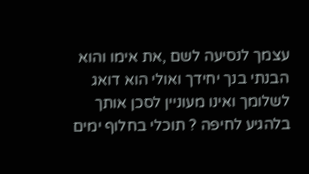עצמך לנסיעה לשם ,את אימו והוא הבנתי בנך יחידך ואולי הוא דואג לשלומך ואינו מעוניין לסכן אותך בלהגיע לחיפה ? תוכלי בחלוף ימים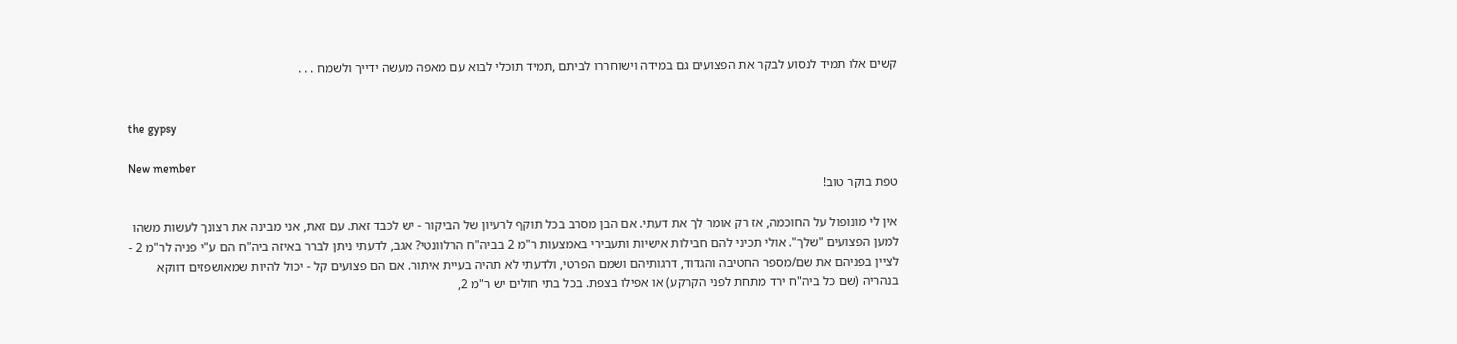קשים אלו תמיד לנסוע לבקר את הפצועים גם במידה וישוחררו לביתם ,תמיד תוכלי לבוא עם מאפה מעשה ידייך ולשמח . . .


the gypsy

New member
טפת בוקר טוב!

אין לי מונופול על החוכמה, אז רק אומר לך את דעתי. אם הבן מסרב בכל תוקף לרעיון של הביקור - יש לכבד זאת. עם זאת, אני מבינה את רצונך לעשות משהו למען הפצועים "שלך". אולי תכיני להם חבילות אישיות ותעבירי באמצעות ר"מ 2 בביה"ח הרלוונטי? אגב, לדעתי ניתן לברר באיזה ביה"ח הם ע"י פניה לר"מ 2 - לציין בפניהם את שם/מספר החטיבה והגדוד, דרגותיהם ושמם הפרטי, ולדעתי לא תהיה בעיית איתור. אם הם פצועים קל - יכול להיות שמאושפזים דווקא בנהריה (שם כל ביה"ח ירד מתחת לפני הקרקע) או אפילו בצפת. בכל בתי חולים יש ר"מ 2,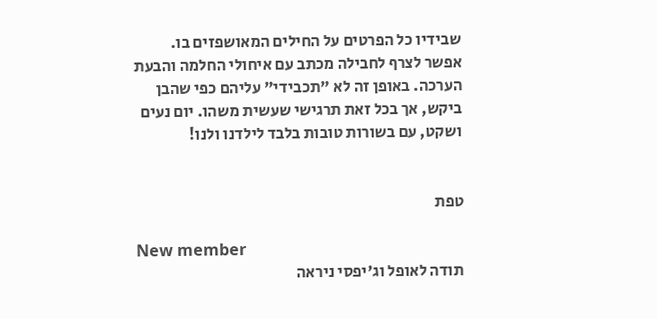שבידיו כל הפרטים על החילים המאושפזים בו. אפשר לצרף לחבילה מכתב עם איחולי החלמה והבעת הערכה. באופן זה לא "תכבידי" עליהם כפי שהבן ביקש, אך בכל זאת תרגישי שעשית משהו. יום נעים ושקט, עם בשורות טובות בלבד לילדנו ולנו!


טפת

New member
תודה לאופל וג'יפסי ניראה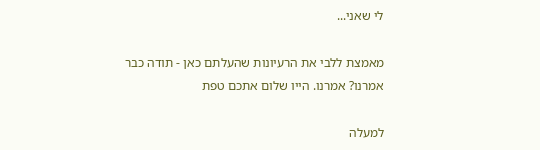לי שאני...

מאמצת ללבי את הרעיונות שהעלתם כאן - תודה כבר אמרנו? אמרנו. הייו שלום אתכם טפת

למעלה